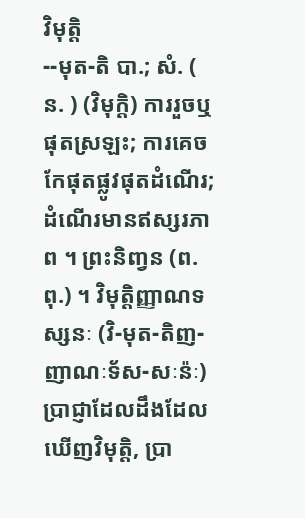វិមុត្តិ
--មុត-តិ បា.; សំ. ( ន. ) (វិមុក្តិ) ការរួចឬផុតស្រឡះ; ការគេចកែផុតផ្លូវផុតដំណើរ; ដំណើរមានឥស្សរភាព ។ ព្រះនិញ្វន (ព. ពុ.) ។ វិមុត្តិញ្ញាណទស្សនៈ (វិ-មុត-តិញ-ញាណៈទ័ស-សៈន៉ៈ) ប្រាជ្ញាដែលដឹងដែលឃើញវិមុត្តិ, ប្រា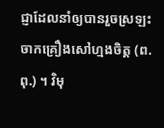ជ្ញាដែលនាំឲ្យបានរួចស្រឡះចាកគ្រឿងសៅហ្មងចិត្ត (ព. ពុ.) ។ វិមុ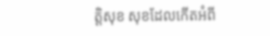ត្តិសុខ សុខដែលកើតអំពី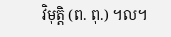វិមុត្តិ (ព. ពុ.) ។ល។